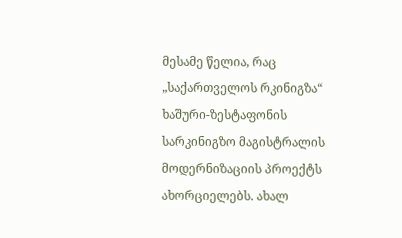მესამე წელია, რაც „საქართველოს რკინიგზა“ ხაშური-ზესტაფონის სარკინიგზო მაგისტრალის მოდერნიზაციის პროექტს ახორციელებს. ახალ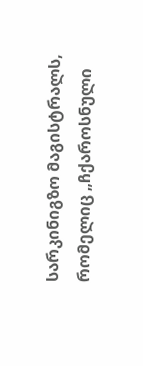სარკინიგზო მაგისტრალს, რომელიც „ჩქაროსნული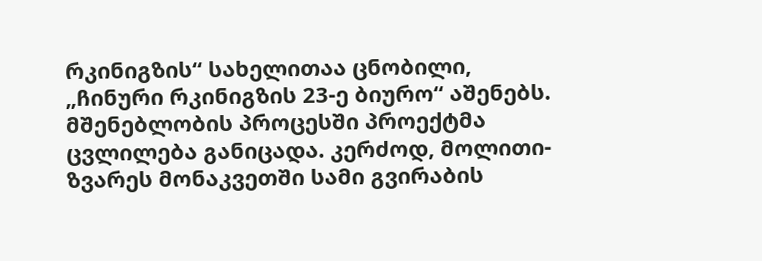რკინიგზის“ სახელითაა ცნობილი, „ჩინური რკინიგზის 23-ე ბიურო“ აშენებს. მშენებლობის პროცესში პროექტმა ცვლილება განიცადა. კერძოდ, მოლითი-ზვარეს მონაკვეთში სამი გვირაბის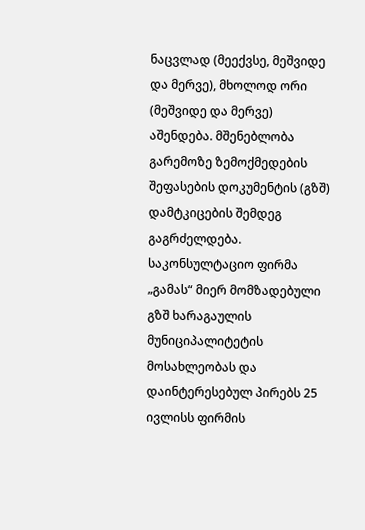ნაცვლად (მეექვსე, მეშვიდე და მერვე), მხოლოდ ორი (მეშვიდე და მერვე) აშენდება. მშენებლობა გარემოზე ზემოქმედების შეფასების დოკუმენტის (გზშ) დამტკიცების შემდეგ გაგრძელდება. საკონსულტაციო ფირმა „გამას“ მიერ მომზადებული გზშ ხარაგაულის მუნიციპალიტეტის მოსახლეობას და დაინტერესებულ პირებს 25 ივლისს ფირმის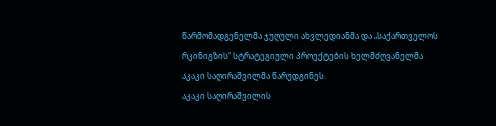წარმომადგენელმა ჯუღული ახვლედიანმა და „საქართველოს რკინიგზის“ სტრატეგიული პროექტების ხელმძღვანელმა აკაკი საღირაშვილმა წარუდგინეს.
აკაკი საღირაშვილის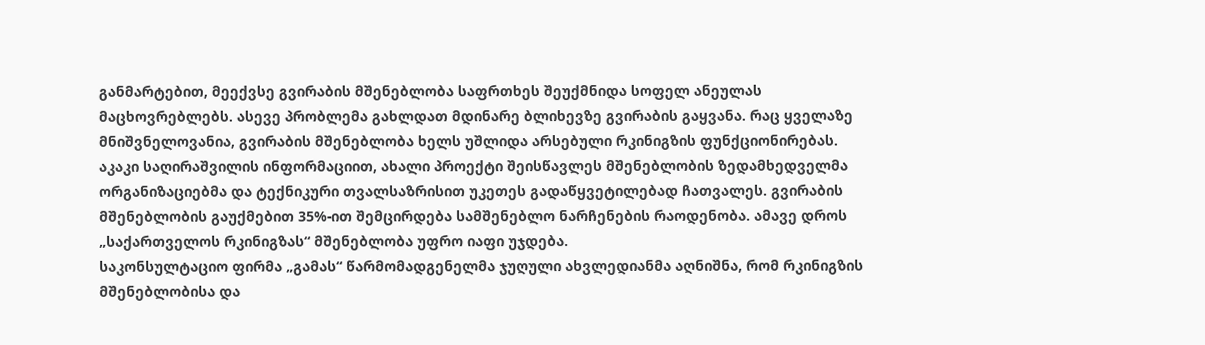განმარტებით, მეექვსე გვირაბის მშენებლობა საფრთხეს შეუქმნიდა სოფელ ანეულას მაცხოვრებლებს. ასევე პრობლემა გახლდათ მდინარე ბლიხევზე გვირაბის გაყვანა. რაც ყველაზე მნიშვნელოვანია, გვირაბის მშენებლობა ხელს უშლიდა არსებული რკინიგზის ფუნქციონირებას. აკაკი საღირაშვილის ინფორმაციით, ახალი პროექტი შეისწავლეს მშენებლობის ზედამხედველმა ორგანიზაციებმა და ტექნიკური თვალსაზრისით უკეთეს გადაწყვეტილებად ჩათვალეს. გვირაბის მშენებლობის გაუქმებით 35%-ით შემცირდება სამშენებლო ნარჩენების რაოდენობა. ამავე დროს „საქართველოს რკინიგზას“ მშენებლობა უფრო იაფი უჯდება.
საკონსულტაციო ფირმა „გამას“ წარმომადგენელმა ჯუღული ახვლედიანმა აღნიშნა, რომ რკინიგზის მშენებლობისა და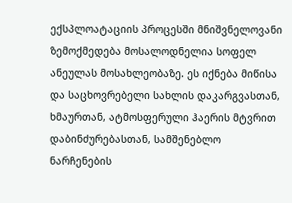ექსპლოატაციის პროცესში მნიშვნელოვანი ზემოქმედება მოსალოდნელია სოფელ ანეულას მოსახლეობაზე. ეს იქნება მიწისა და საცხოვრებელი სახლის დაკარგვასთან, ხმაურთან, ატმოსფერული ჰაერის მტვრით დაბინძურებასთან, სამშენებლო ნარჩენების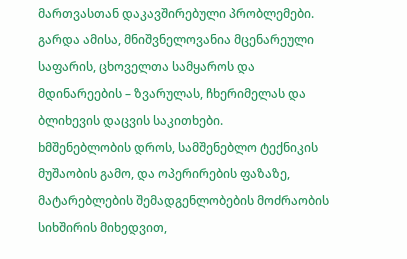მართვასთან დაკავშირებული პრობლემები. გარდა ამისა, მნიშვნელოვანია მცენარეული საფარის, ცხოველთა სამყაროს და მდინარეების – ზვარულას, ჩხერიმელას და ბლიხევის დაცვის საკითხები.
bმშენებლობის დროს, სამშენებლო ტექნიკის მუშაობის გამო, და ოპერირების ფაზაზე, მატარებლების შემადგენლობების მოძრაობის სიხშირის მიხედვით,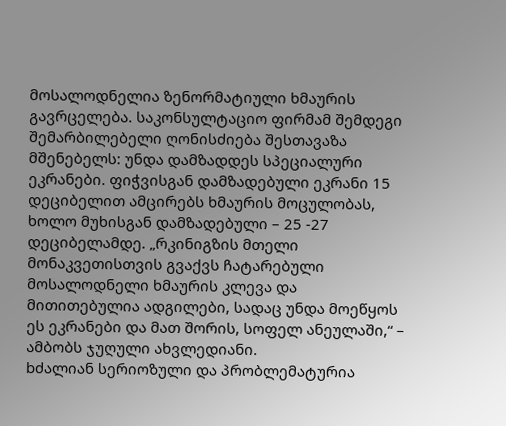მოსალოდნელია ზენორმატიული ხმაურის გავრცელება. საკონსულტაციო ფირმამ შემდეგი შემარბილებელი ღონისძიება შესთავაზა მშენებელს: უნდა დამზადდეს სპეციალური ეკრანები. ფიჭვისგან დამზადებული ეკრანი 15 დეციბელით ამცირებს ხმაურის მოცულობას, ხოლო მუხისგან დამზადებული – 25 -27 დეციბელამდე. „რკინიგზის მთელი მონაკვეთისთვის გვაქვს ჩატარებული მოსალოდნელი ხმაურის კლევა და მითითებულია ადგილები, სადაც უნდა მოეწყოს ეს ეკრანები და მათ შორის, სოფელ ანეულაში,“ – ამბობს ჯუღული ახვლედიანი.
bძალიან სერიოზული და პრობლემატურია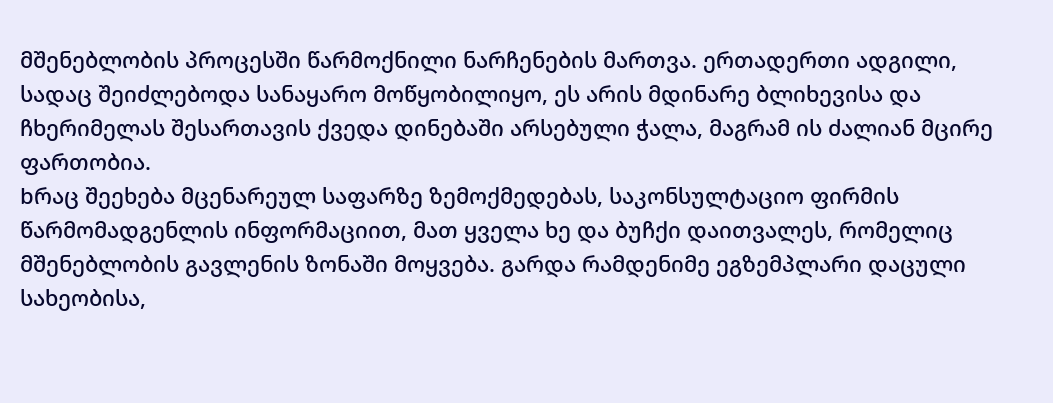მშენებლობის პროცესში წარმოქნილი ნარჩენების მართვა. ერთადერთი ადგილი, სადაც შეიძლებოდა სანაყარო მოწყობილიყო, ეს არის მდინარე ბლიხევისა და ჩხერიმელას შესართავის ქვედა დინებაში არსებული ჭალა, მაგრამ ის ძალიან მცირე ფართობია.
bრაც შეეხება მცენარეულ საფარზე ზემოქმედებას, საკონსულტაციო ფირმის წარმომადგენლის ინფორმაციით, მათ ყველა ხე და ბუჩქი დაითვალეს, რომელიც მშენებლობის გავლენის ზონაში მოყვება. გარდა რამდენიმე ეგზემპლარი დაცული სახეობისა,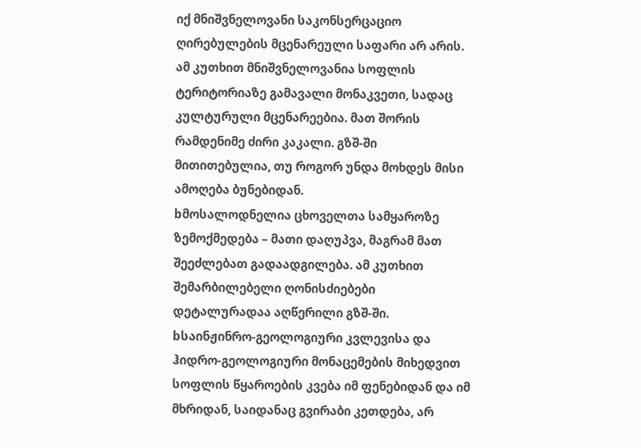იქ მნიშვნელოვანი საკონსერცაციო ღირებულების მცენარეული საფარი არ არის. ამ კუთხით მნიშვნელოვანია სოფლის ტერიტორიაზე გამავალი მონაკვეთი, სადაც კულტურული მცენარეებია. მათ შორის რამდენიმე ძირი კაკალი. გზშ-ში მითითებულია, თუ როგორ უნდა მოხდეს მისი ამოღება ბუნებიდან.
bმოსალოდნელია ცხოველთა სამყაროზე ზემოქმედება – მათი დაღუპვა, მაგრამ მათ შეეძლებათ გადაადგილება. ამ კუთხით შემარბილებელი ღონისძიებები დეტალურადაა აღწერილი გზშ-ში.
bსაინჟინრო-გეოლოგიური კვლევისა და ჰიდრო-გეოლოგიური მონაცემების მიხედვით სოფლის წყაროების კვება იმ ფენებიდან და იმ მხრიდან, საიდანაც გვირაბი კეთდება, არ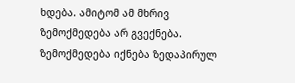ხდება. ამიტომ ამ მხრივ ზემოქმედება არ გვექნება. ზემოქმედება იქნება ზედაპირულ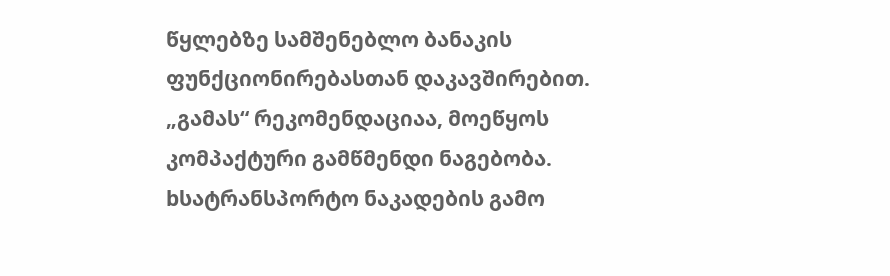წყლებზე სამშენებლო ბანაკის ფუნქციონირებასთან დაკავშირებით. „გამას“ რეკომენდაციაა, მოეწყოს კომპაქტური გამწმენდი ნაგებობა.
bსატრანსპორტო ნაკადების გამო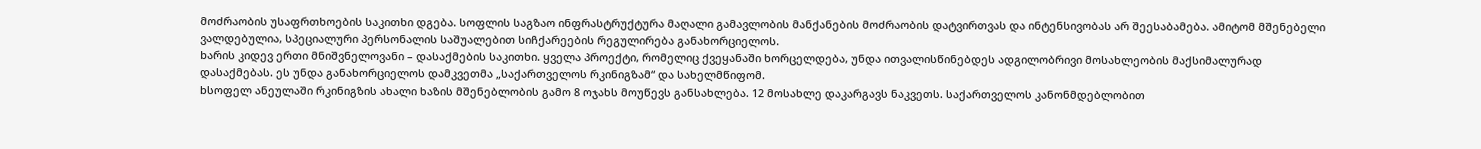მოძრაობის უსაფრთხოების საკითხი დგება. სოფლის საგზაო ინფრასტრუქტურა მაღალი გამავლობის მანქანების მოძრაობის დატვირთვას და ინტენსივობას არ შეესაბამება. ამიტომ მშენებელი ვალდებულია, სპეციალური პერსონალის საშუალებით სიჩქარეების რეგულირება განახორციელოს.
bარის კიდევ ერთი მნიშვნელოვანი – დასაქმების საკითხი. ყველა პროექტი, რომელიც ქვეყანაში ხორცელდება, უნდა ითვალისწინებდეს ადგილობრივი მოსახლეობის მაქსიმალურად დასაქმებას. ეს უნდა განახორციელოს დამკვეთმა „საქართველოს რკინიგზამ“ და სახელმწიფომ.
bსოფელ ანეულაში რკინიგზის ახალი ხაზის მშენებლობის გამო 8 ოჯახს მოუწევს განსახლება. 12 მოსახლე დაკარგავს ნაკვეთს. საქართველოს კანონმდებლობით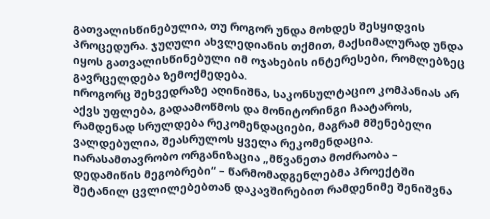გათვალისწინებულია, თუ როგორ უნდა მოხდეს შესყიდვის პროცედურა. ჯუღული ახვლედიანის თქმით, მაქსიმალურად უნდა იყოს გათვალისწინებული იმ ოჯახების ინტერესები, რომლებზეც გავრცელდება ზემოქმედება.
nროგორც შეხვედრაზე აღინიშნა, საკონსულტაციო კომპანიას არ აქვს უფლება, გადაამოწმოს და მონიტორინგი ჩაატაროს, რამდენად სრულდება რეკომენდაციები, მაგრამ მშენებელი ვალდებულია, შეასრულოს ყველა რეკომენდაცია.
nარასამთავრობო ორგანიზაცია „მწვანეთა მოძრაობა – დედამიწის მეგობრები“ – წარმომადგენლებმა პროექტში შეტანილ ცვლილებებთან დაკავშირებით რამდენიმე შენიშვნა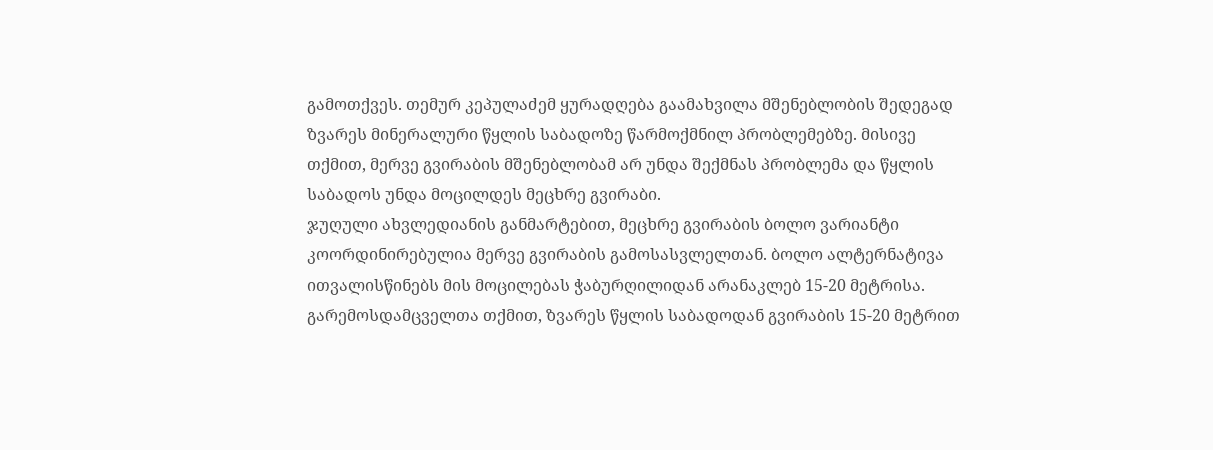გამოთქვეს. თემურ კეპულაძემ ყურადღება გაამახვილა მშენებლობის შედეგად ზვარეს მინერალური წყლის საბადოზე წარმოქმნილ პრობლემებზე. მისივე თქმით, მერვე გვირაბის მშენებლობამ არ უნდა შექმნას პრობლემა და წყლის საბადოს უნდა მოცილდეს მეცხრე გვირაბი.
ჯუღული ახვლედიანის განმარტებით, მეცხრე გვირაბის ბოლო ვარიანტი კოორდინირებულია მერვე გვირაბის გამოსასვლელთან. ბოლო ალტერნატივა ითვალისწინებს მის მოცილებას ჭაბურღილიდან არანაკლებ 15-20 მეტრისა.
გარემოსდამცველთა თქმით, ზვარეს წყლის საბადოდან გვირაბის 15-20 მეტრით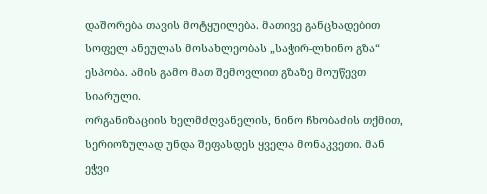დაშორება თავის მოტყუილება. მათივე განცხადებით სოფელ ანეულას მოსახლეობას „საჭირ-ლხინო გზა“ ესპობა. ამის გამო მათ შემოვლით გზაზე მოუწევთ სიარული.
ორგანიზაციის ხელმძღვანელის, ნინო ჩხობაძის თქმით, სერიოზულად უნდა შეფასდეს ყველა მონაკვეთი. მან ეჭვი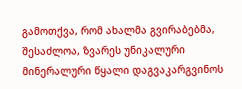გამოთქვა, რომ ახალმა გვირაბებმა, შესაძლოა, ზვარეს უნიკალური მინერალური წყალი დაგვაკარგვინოს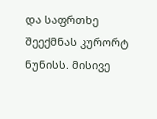და საფრთხე შეექმნას კურორტ ნუნისს. მისივე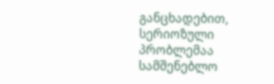განცხადებით, სერიოზული პრობლემაა სამშენებლო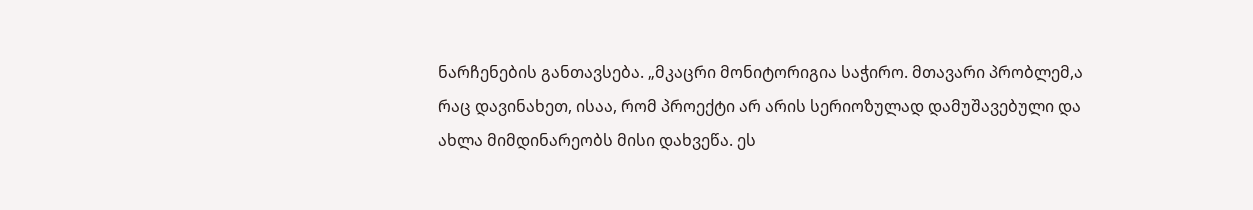ნარჩენების განთავსება. „მკაცრი მონიტორიგია საჭირო. მთავარი პრობლემ,ა რაც დავინახეთ, ისაა, რომ პროექტი არ არის სერიოზულად დამუშავებული და ახლა მიმდინარეობს მისი დახვეწა. ეს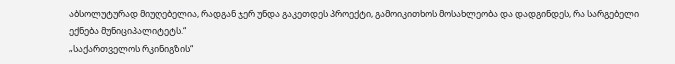აბსოლუტურად მიუღებელია, რადგან ჯერ უნდა გაკეთდეს პროექტი, გამოიკითხოს მოსახლეობა და დადგინდეს, რა სარგებელი ექნება მუნიციპალიტეტს.“
„საქართველოს რკინიგზის“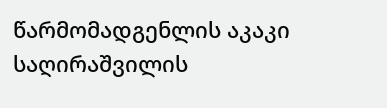წარმომადგენლის აკაკი საღირაშვილის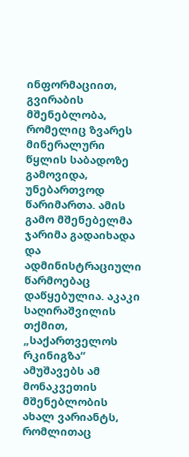ინფორმაციით, გვირაბის მშენებლობა, რომელიც ზვარეს მინერალური წყლის საბადოზე გამოვიდა, უნებართვოდ წარიმართა. ამის გამო მშენებელმა ჯარიმა გადაიხადა და ადმინისტრაციული წარმოებაც დაწყებულია. აკაკი საღირაშვილის თქმით, „საქართველოს რკინიგზა“ ამუშავებს ამ მონაკვეთის მშენებლობის ახალ ვარიანტს, რომლითაც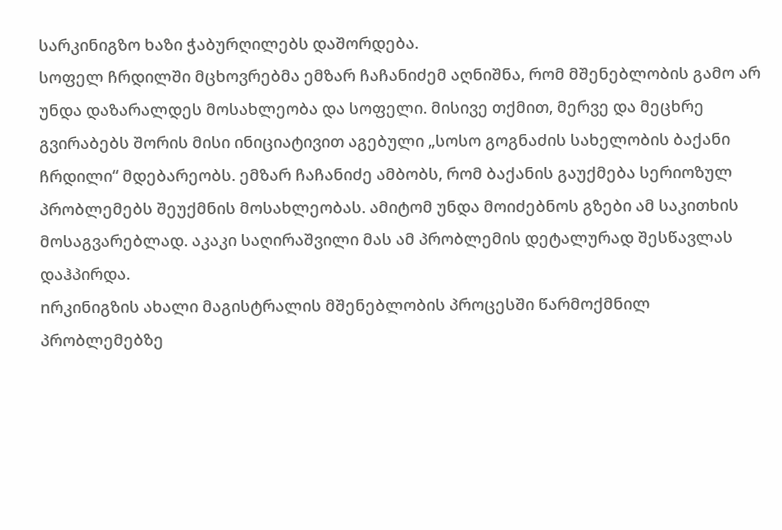სარკინიგზო ხაზი ჭაბურღილებს დაშორდება.
სოფელ ჩრდილში მცხოვრებმა ემზარ ჩაჩანიძემ აღნიშნა, რომ მშენებლობის გამო არ უნდა დაზარალდეს მოსახლეობა და სოფელი. მისივე თქმით, მერვე და მეცხრე გვირაბებს შორის მისი ინიციატივით აგებული „სოსო გოგნაძის სახელობის ბაქანი ჩრდილი“ მდებარეობს. ემზარ ჩაჩანიძე ამბობს, რომ ბაქანის გაუქმება სერიოზულ პრობლემებს შეუქმნის მოსახლეობას. ამიტომ უნდა მოიძებნოს გზები ამ საკითხის მოსაგვარებლად. აკაკი საღირაშვილი მას ამ პრობლემის დეტალურად შესწავლას დაჰპირდა.
nრკინიგზის ახალი მაგისტრალის მშენებლობის პროცესში წარმოქმნილ პრობლემებზე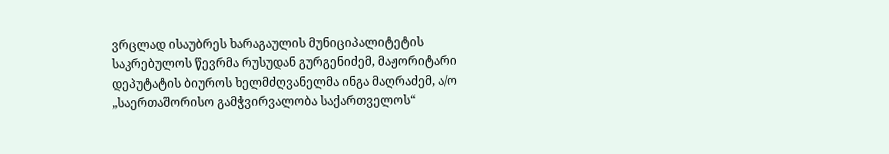ვრცლად ისაუბრეს ხარაგაულის მუნიციპალიტეტის საკრებულოს წევრმა რუსუდან გურგენიძემ, მაჟორიტარი დეპუტატის ბიუროს ხელმძღვანელმა ინგა მაღრაძემ, ა/ო „საერთაშორისო გამჭვირვალობა საქართველოს“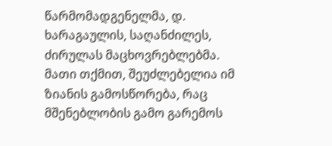წარმომადგენელმა, დ. ხარაგაულის, საღანძილეს, ძირულას მაცხოვრებლებმა. მათი თქმით, შეუძლებელია იმ ზიანის გამოსწორება, რაც მშენებლობის გამო გარემოს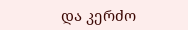და კერძო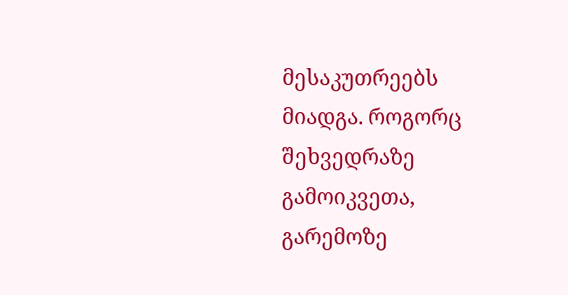მესაკუთრეებს მიადგა. როგორც შეხვედრაზე გამოიკვეთა, გარემოზე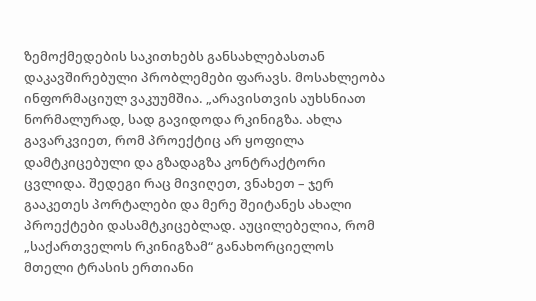ზემოქმედების საკითხებს განსახლებასთან დაკავშირებული პრობლემები ფარავს. მოსახლეობა ინფორმაციულ ვაკუუმშია. „არავისთვის აუხსნიათ ნორმალურად, სად გავიდოდა რკინიგზა. ახლა გავარკვიეთ, რომ პროექტიც არ ყოფილა დამტკიცებული და გზადაგზა კონტრაქტორი ცვლიდა. შედეგი რაც მივიღეთ, ვნახეთ – ჯერ გააკეთეს პორტალები და მერე შეიტანეს ახალი პროექტები დასამტკიცებლად. აუცილებელია, რომ „საქართველოს რკინიგზამ“ განახორციელოს მთელი ტრასის ერთიანი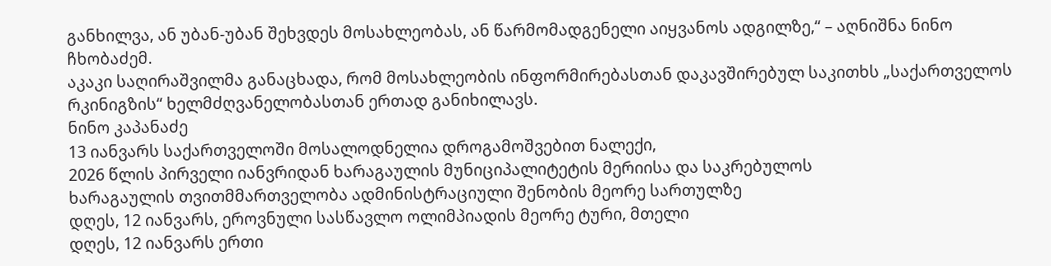განხილვა, ან უბან-უბან შეხვდეს მოსახლეობას, ან წარმომადგენელი აიყვანოს ადგილზე,“ – აღნიშნა ნინო ჩხობაძემ.
აკაკი საღირაშვილმა განაცხადა, რომ მოსახლეობის ინფორმირებასთან დაკავშირებულ საკითხს „საქართველოს რკინიგზის“ ხელმძღვანელობასთან ერთად განიხილავს.
ნინო კაპანაძე
13 იანვარს საქართველოში მოსალოდნელია დროგამოშვებით ნალექი,
2026 წლის პირველი იანვრიდან ხარაგაულის მუნიციპალიტეტის მერიისა და საკრებულოს
ხარაგაულის თვითმმართველობა ადმინისტრაციული შენობის მეორე სართულზე
დღეს, 12 იანვარს, ეროვნული სასწავლო ოლიმპიადის მეორე ტური, მთელი
დღეს, 12 იანვარს ერთი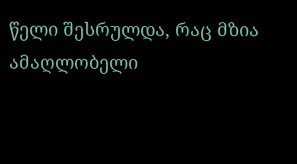წელი შესრულდა, რაც მზია ამაღლობელი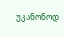უკანონოდ